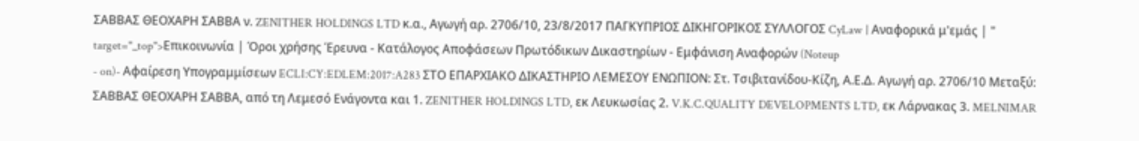ΣΑΒΒΑΣ ΘΕΟΧΑΡΗ ΣΑΒΒΑ ν. ZENITHER HOLDINGS LTD κ.α., Αγωγή αρ. 2706/10, 23/8/2017 ΠΑΓΚΥΠΡΙΟΣ ΔΙΚΗΓΟΡΙΚΟΣ ΣΥΛΛΟΓΟΣ CyLaw | Αναφορικά μ'εμάς | " target="_top">Επικοινωνία | Όροι χρήσης Έρευνα - Κατάλογος Αποφάσεων Πρωτόδικων Δικαστηρίων - Εμφάνιση Αναφορών (Noteup
- on)- Αφαίρεση Υπογραμμίσεων ECLI:CY:EDLEM:2017:A283 ΣΤΟ ΕΠΑΡΧΙΑΚΟ ΔΙΚΑΣΤΗΡΙΟ ΛΕΜΕΣΟΥ ΕΝΩΠΙΟΝ: Στ. Τσιβιτανίδου-Κίζη, Α.Ε.Δ. Αγωγή αρ. 2706/10 Μεταξύ: ΣΑΒΒΑΣ ΘΕΟΧΑΡΗ ΣΑΒΒΑ, από τη Λεμεσό Ενάγοντα και 1. ZENITHER HOLDINGS LTD, εκ Λευκωσίας 2. V.K.C.QUALITY DEVELOPMENTS LTD, εκ Λάρνακας 3. MELNIMAR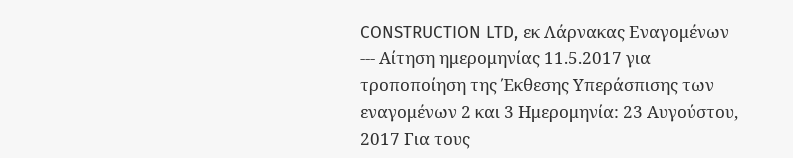CONSTRUCTION LTD, εκ Λάρνακας Εναγομένων --- Αίτηση ημερομηνίας 11.5.2017 για τροποποίηση της Έκθεσης Υπεράσπισης των εναγομένων 2 και 3 Ημερομηνία: 23 Αυγούστου, 2017 Για τους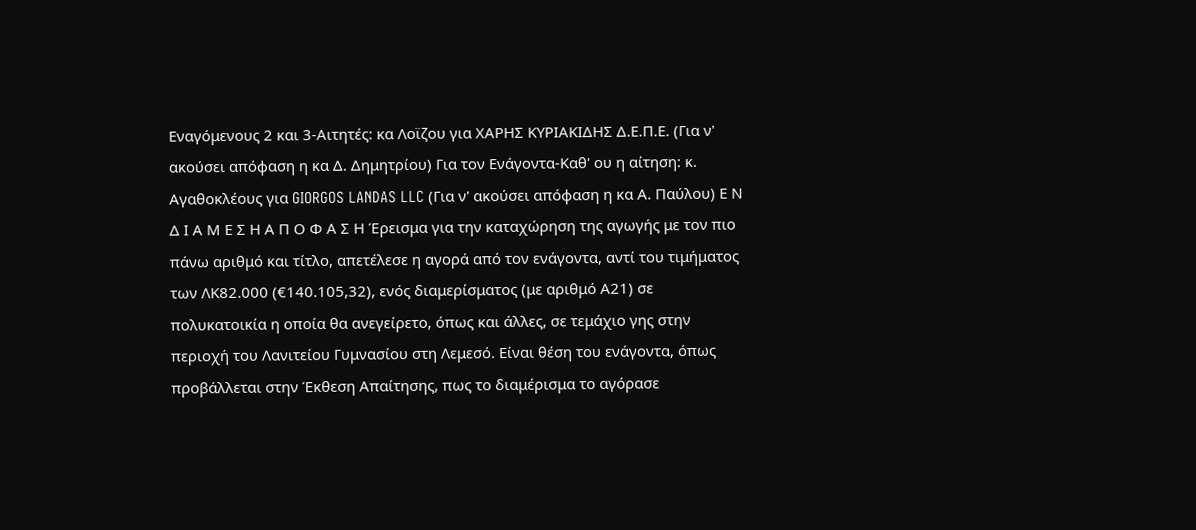Εναγόμενους 2 και 3-Αιτητές: κα Λοϊζου για ΧΑΡΗΣ ΚΥΡΙΑΚΙΔΗΣ Δ.Ε.Π.Ε. (Για ν' ακούσει απόφαση η κα Δ. Δημητρίου) Για τον Ενάγοντα-Καθ' ου η αίτηση: κ. Αγαθοκλέους για GIORGOS LANDAS LLC (Για ν' ακούσει απόφαση η κα Α. Παύλου) Ε Ν Δ Ι Α Μ Ε Σ Η Α Π Ο Φ Α Σ Η Έρεισμα για την καταχώρηση της αγωγής με τον πιο πάνω αριθμό και τίτλο, απετέλεσε η αγορά από τον ενάγοντα, αντί του τιμήματος των ΛΚ82.000 (€140.105,32), ενός διαμερίσματος (με αριθμό Α21) σε πολυκατοικία η οποία θα ανεγείρετο, όπως και άλλες, σε τεμάχιο γης στην περιοχή του Λανιτείου Γυμνασίου στη Λεμεσό. Είναι θέση του ενάγοντα, όπως προβάλλεται στην Έκθεση Απαίτησης, πως το διαμέρισμα το αγόρασε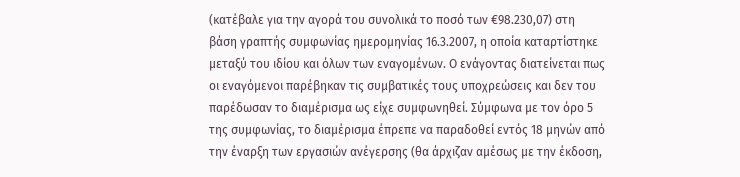(κατέβαλε για την αγορά του συνολικά το ποσό των €98.230,07) στη βάση γραπτής συμφωνίας ημερομηνίας 16.3.2007, η οποία καταρτίστηκε μεταξύ του ιδίου και όλων των εναγομένων. Ο ενάγοντας διατείνεται πως οι εναγόμενοι παρέβηκαν τις συμβατικές τους υποχρεώσεις και δεν του παρέδωσαν το διαμέρισμα ως είχε συμφωνηθεί. Σύμφωνα με τον όρο 5 της συμφωνίας, το διαμέρισμα έπρεπε να παραδοθεί εντός 18 μηνών από την έναρξη των εργασιών ανέγερσης (θα άρχιζαν αμέσως με την έκδοση,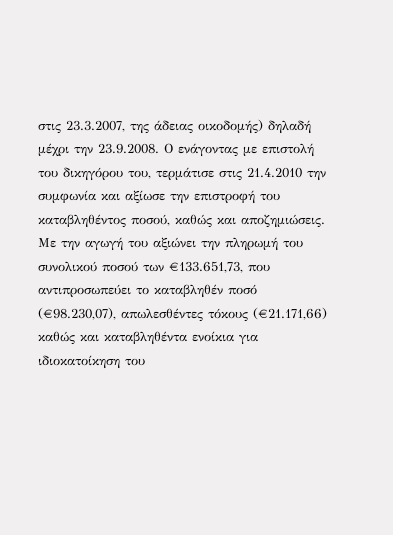στις 23.3.2007, της άδειας οικοδομής) δηλαδή μέχρι την 23.9.2008. Ο ενάγοντας με επιστολή του δικηγόρου του, τερμάτισε στις 21.4.2010 την συμφωνία και αξίωσε την επιστροφή του καταβληθέντος ποσού, καθώς και αποζημιώσεις. Με την αγωγή του αξιώνει την πληρωμή του συνολικού ποσού των €133.651,73, που αντιπροσωπεύει το καταβληθέν ποσό (€98.230,07), απωλεσθέντες τόκους (€21.171,66) καθώς και καταβληθέντα ενοίκια για ιδιοκατοίκηση του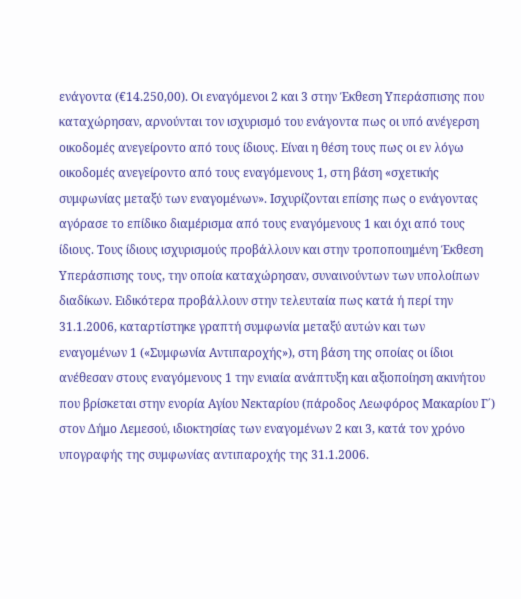ενάγοντα (€14.250,00). Οι εναγόμενοι 2 και 3 στην Έκθεση Υπεράσπισης που καταχώρησαν, αρνούνται τον ισχυρισμό του ενάγοντα πως οι υπό ανέγερση οικοδομές ανεγείροντο από τους ίδιους. Είναι η θέση τους πως οι εν λόγω οικοδομές ανεγείροντο από τους εναγόμενους 1, στη βάση «σχετικής συμφωνίας μεταξύ των εναγομένων». Ισχυρίζονται επίσης πως ο ενάγοντας αγόρασε το επίδικο διαμέρισμα από τους εναγόμενους 1 και όχι από τους ίδιους. Τους ίδιους ισχυρισμούς προβάλλουν και στην τροποποιημένη Έκθεση Υπεράσπισης τους, την οποία καταχώρησαν, συναινούντων των υπολοίπων διαδίκων. Ειδικότερα προβάλλουν στην τελευταία πως κατά ή περί την 31.1.2006, καταρτίστηκε γραπτή συμφωνία μεταξύ αυτών και των εναγομένων 1 («Συμφωνία Αντιπαροχής»), στη βάση της οποίας οι ίδιοι ανέθεσαν στους εναγόμενους 1 την ενιαία ανάπτυξη και αξιοποίηση ακινήτου που βρίσκεται στην ενορία Αγίου Νεκταρίου (πάροδος Λεωφόρος Μακαρίου Γ΄) στον Δήμο Λεμεσού, ιδιοκτησίας των εναγομένων 2 και 3, κατά τον χρόνο υπογραφής της συμφωνίας αντιπαροχής της 31.1.2006.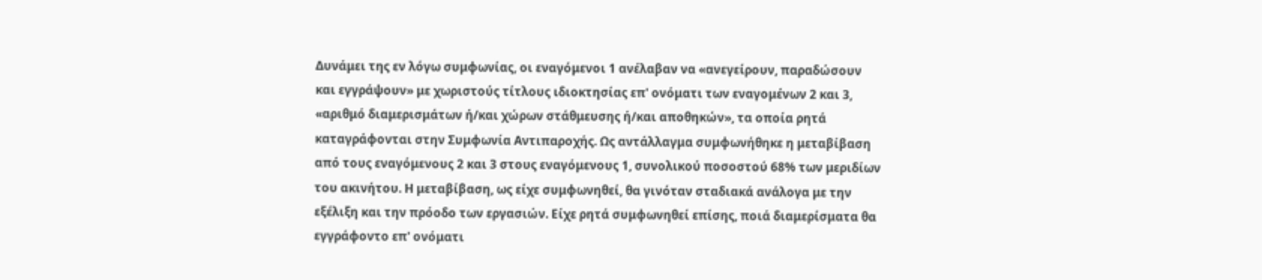Δυνάμει της εν λόγω συμφωνίας, οι εναγόμενοι 1 ανέλαβαν να «ανεγείρουν, παραδώσουν και εγγράψουν» με χωριστούς τίτλους ιδιοκτησίας επ' ονόματι των εναγομένων 2 και 3, «αριθμό διαμερισμάτων ή/και χώρων στάθμευσης ή/και αποθηκών», τα οποία ρητά καταγράφονται στην Συμφωνία Αντιπαροχής. Ως αντάλλαγμα συμφωνήθηκε η μεταβίβαση από τους εναγόμενους 2 και 3 στους εναγόμενους 1, συνολικού ποσοστού 68% των μεριδίων του ακινήτου. Η μεταβίβαση, ως είχε συμφωνηθεί, θα γινόταν σταδιακά ανάλογα με την εξέλιξη και την πρόοδο των εργασιών. Είχε ρητά συμφωνηθεί επίσης, ποιά διαμερίσματα θα εγγράφοντο επ' ονόματι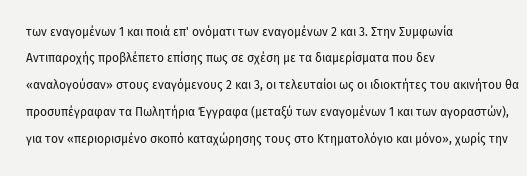των εναγομένων 1 και ποιά επ' ονόματι των εναγομένων 2 και 3. Στην Συμφωνία Αντιπαροχής προβλέπετο επίσης πως σε σχέση με τα διαμερίσματα που δεν «αναλογούσαν» στους εναγόμενους 2 και 3, οι τελευταίοι ως οι ιδιοκτήτες του ακινήτου θα προσυπέγραφαν τα Πωλητήρια Έγγραφα (μεταξύ των εναγομένων 1 και των αγοραστών), για τον «περιορισμένο σκοπό καταχώρησης τους στο Κτηματολόγιο και μόνο», χωρίς την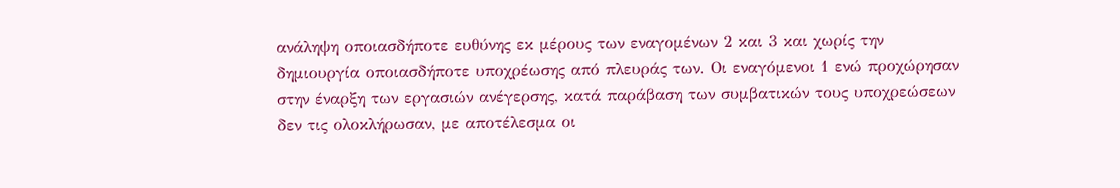ανάληψη οποιασδήποτε ευθύνης εκ μέρους των εναγομένων 2 και 3 και χωρίς την δημιουργία οποιασδήποτε υποχρέωσης από πλευράς των. Οι εναγόμενοι 1 ενώ προχώρησαν στην έναρξη των εργασιών ανέγερσης, κατά παράβαση των συμβατικών τους υποχρεώσεων δεν τις ολοκλήρωσαν, με αποτέλεσμα οι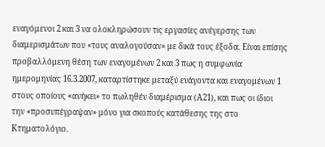εναγόμενοι 2 και 3 να ολοκληρώσουν τις εργασίες ανέγερσης των διαμερισμάτων που «τους αναλογούσαν» με δικά τους έξοδα. Είναι επίσης προβαλλόμενη θέση των εναγομένων 2 και 3 πως η συμφωνία ημερομηνίας 16.3.2007, καταρτίστηκε μεταξύ ενάγοντα και εναγομένων 1 στους οποίους «ανήκει» το πωληθέν διαμέρισμα (Α21), και πως οι ίδιοι την «προσυπέγραψαν» μόνο για σκοπούς κατάθεσης της στο Κτηματολόγιο.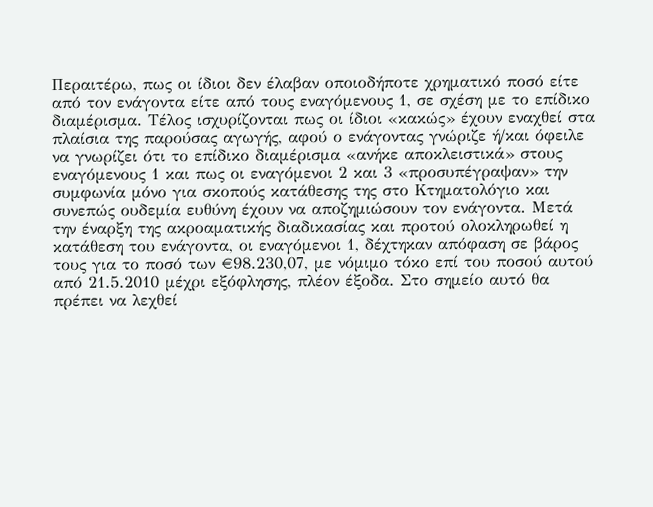Περαιτέρω, πως οι ίδιοι δεν έλαβαν οποιοδήποτε χρηματικό ποσό είτε από τον ενάγοντα είτε από τους εναγόμενους 1, σε σχέση με το επίδικο διαμέρισμα. Τέλος ισχυρίζονται πως οι ίδιοι «κακώς» έχουν εναχθεί στα πλαίσια της παρούσας αγωγής, αφού ο ενάγοντας γνώριζε ή/και όφειλε να γνωρίζει ότι το επίδικο διαμέρισμα «ανήκε αποκλειστικά» στους εναγόμενους 1 και πως οι εναγόμενοι 2 και 3 «προσυπέγραψαν» την συμφωνία μόνο για σκοπούς κατάθεσης της στο Κτηματολόγιο και συνεπώς ουδεμία ευθύνη έχουν να αποζημιώσουν τον ενάγοντα. Μετά την έναρξη της ακροαματικής διαδικασίας και προτού ολοκληρωθεί η κατάθεση του ενάγοντα, οι εναγόμενοι 1, δέχτηκαν απόφαση σε βάρος τους για το ποσό των €98.230,07, με νόμιμο τόκο επί του ποσού αυτού από 21.5.2010 μέχρι εξόφλησης, πλέον έξοδα. Στο σημείο αυτό θα πρέπει να λεχθεί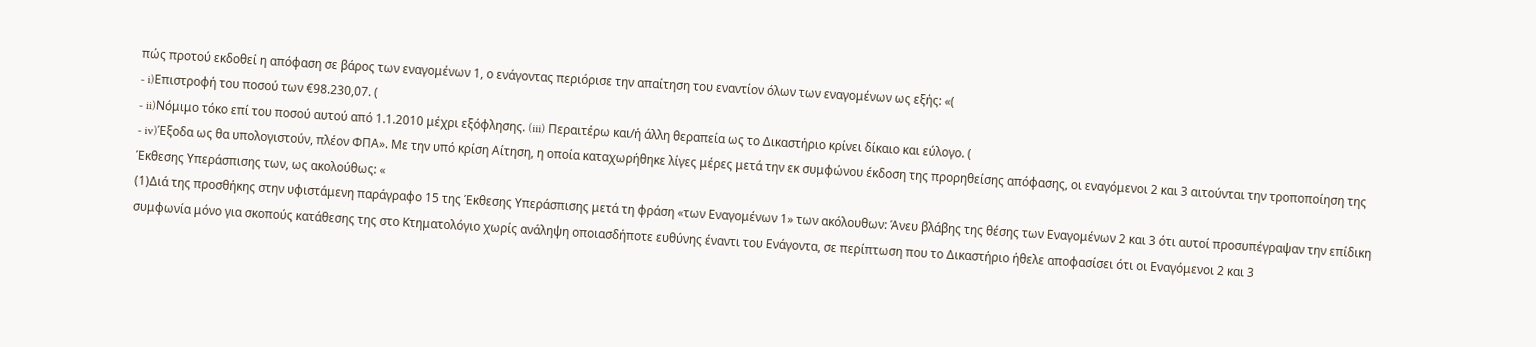πώς προτού εκδοθεί η απόφαση σε βάρος των εναγομένων 1, ο ενάγοντας περιόρισε την απαίτηση του εναντίον όλων των εναγομένων ως εξής: «(
- i)Επιστροφή του ποσού των €98.230,07. (
- ii)Νόμιμο τόκο επί του ποσού αυτού από 1.1.2010 μέχρι εξόφλησης. (iii) Περαιτέρω και/ή άλλη θεραπεία ως το Δικαστήριο κρίνει δίκαιο και εύλογο. (
- iv)Έξοδα ως θα υπολογιστούν, πλέον ΦΠΑ». Με την υπό κρίση Αίτηση, η οποία καταχωρήθηκε λίγες μέρες μετά την εκ συμφώνου έκδοση της προρηθείσης απόφασης, οι εναγόμενοι 2 και 3 αιτούνται την τροποποίηση της Έκθεσης Υπεράσπισης των, ως ακολούθως: «
(1)Διά της προσθήκης στην υφιστάμενη παράγραφο 15 της Έκθεσης Υπεράσπισης μετά τη φράση «των Εναγομένων 1» των ακόλουθων: Άνευ βλάβης της θέσης των Εναγομένων 2 και 3 ότι αυτοί προσυπέγραψαν την επίδικη συμφωνία μόνο για σκοπούς κατάθεσης της στο Κτηματολόγιο χωρίς ανάληψη οποιασδήποτε ευθύνης έναντι του Ενάγοντα, σε περίπτωση που το Δικαστήριο ήθελε αποφασίσει ότι οι Εναγόμενοι 2 και 3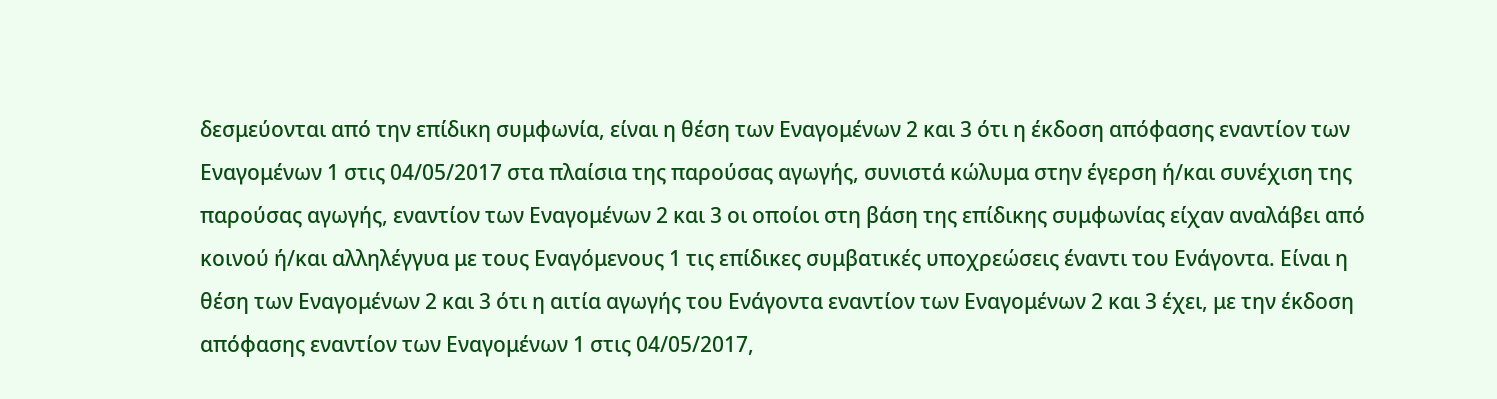δεσμεύονται από την επίδικη συμφωνία, είναι η θέση των Εναγομένων 2 και 3 ότι η έκδοση απόφασης εναντίον των Εναγομένων 1 στις 04/05/2017 στα πλαίσια της παρούσας αγωγής, συνιστά κώλυμα στην έγερση ή/και συνέχιση της παρούσας αγωγής, εναντίον των Εναγομένων 2 και 3 οι οποίοι στη βάση της επίδικης συμφωνίας είχαν αναλάβει από κοινού ή/και αλληλέγγυα με τους Εναγόμενους 1 τις επίδικες συμβατικές υποχρεώσεις έναντι του Ενάγοντα. Είναι η θέση των Εναγομένων 2 και 3 ότι η αιτία αγωγής του Ενάγοντα εναντίον των Εναγομένων 2 και 3 έχει, με την έκδοση απόφασης εναντίον των Εναγομένων 1 στις 04/05/2017,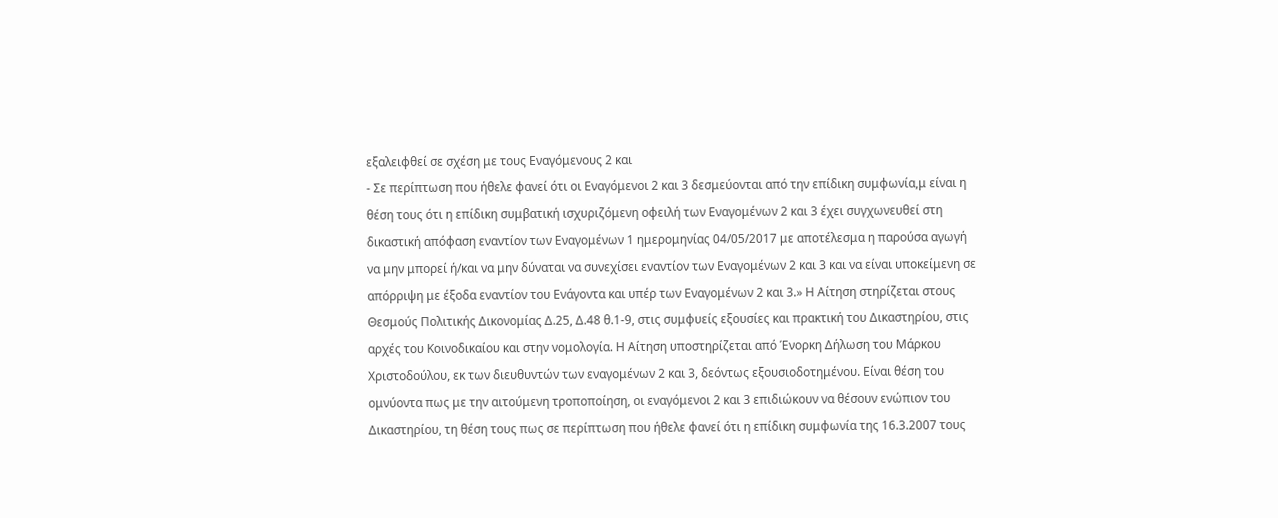εξαλειφθεί σε σχέση με τους Εναγόμενους 2 και
- Σε περίπτωση που ήθελε φανεί ότι οι Εναγόμενοι 2 και 3 δεσμεύονται από την επίδικη συμφωνία,μ είναι η θέση τους ότι η επίδικη συμβατική ισχυριζόμενη οφειλή των Εναγομένων 2 και 3 έχει συγχωνευθεί στη δικαστική απόφαση εναντίον των Εναγομένων 1 ημερομηνίας 04/05/2017 με αποτέλεσμα η παρούσα αγωγή να μην μπορεί ή/και να μην δύναται να συνεχίσει εναντίον των Εναγομένων 2 και 3 και να είναι υποκείμενη σε απόρριψη με έξοδα εναντίον του Ενάγοντα και υπέρ των Εναγομένων 2 και 3.» Η Αίτηση στηρίζεται στους Θεσμούς Πολιτικής Δικονομίας Δ.25, Δ.48 θ.1-9, στις συμφυείς εξουσίες και πρακτική του Δικαστηρίου, στις αρχές του Κοινοδικαίου και στην νομολογία. Η Αίτηση υποστηρίζεται από Ένορκη Δήλωση του Μάρκου Χριστοδούλου, εκ των διευθυντών των εναγομένων 2 και 3, δεόντως εξουσιοδοτημένου. Είναι θέση του ομνύοντα πως με την αιτούμενη τροποποίηση, οι εναγόμενοι 2 και 3 επιδιώκουν να θέσουν ενώπιον του Δικαστηρίου, τη θέση τους πως σε περίπτωση που ήθελε φανεί ότι η επίδικη συμφωνία της 16.3.2007 τους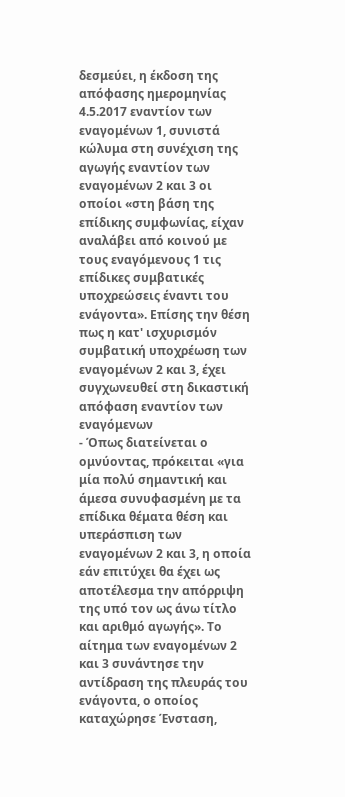δεσμεύει, η έκδοση της απόφασης ημερομηνίας 4.5.2017 εναντίον των εναγομένων 1, συνιστά κώλυμα στη συνέχιση της αγωγής εναντίον των εναγομένων 2 και 3 οι οποίοι «στη βάση της επίδικης συμφωνίας, είχαν αναλάβει από κοινού με τους εναγόμενους 1 τις επίδικες συμβατικές υποχρεώσεις έναντι του ενάγοντα». Επίσης την θέση πως η κατ' ισχυρισμόν συμβατική υποχρέωση των εναγομένων 2 και 3, έχει συγχωνευθεί στη δικαστική απόφαση εναντίον των εναγόμενων
- Όπως διατείνεται ο ομνύοντας, πρόκειται «για μία πολύ σημαντική και άμεσα συνυφασμένη με τα επίδικα θέματα θέση και υπεράσπιση των εναγομένων 2 και 3, η οποία εάν επιτύχει θα έχει ως αποτέλεσμα την απόρριψη της υπό τον ως άνω τίτλο και αριθμό αγωγής». Το αίτημα των εναγομένων 2 και 3 συνάντησε την αντίδραση της πλευράς του ενάγοντα, ο οποίος καταχώρησε Ένσταση,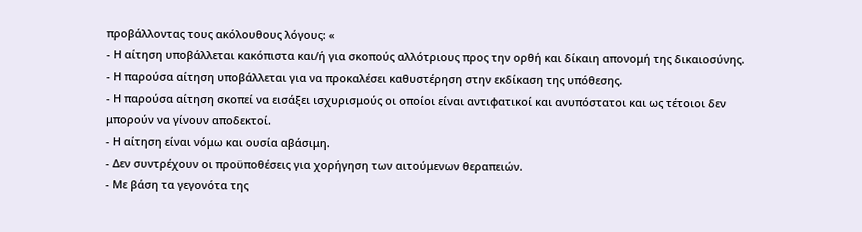προβάλλοντας τους ακόλουθους λόγους: «
- Η αίτηση υποβάλλεται κακόπιστα και/ή για σκοπούς αλλότριους προς την ορθή και δίκαιη απονομή της δικαιοσύνης.
- Η παρούσα αίτηση υποβάλλεται για να προκαλέσει καθυστέρηση στην εκδίκαση της υπόθεσης.
- Η παρούσα αίτηση σκοπεί να εισάξει ισχυρισμούς οι οποίοι είναι αντιφατικοί και ανυπόστατοι και ως τέτοιοι δεν μπορούν να γίνουν αποδεκτοί.
- Η αίτηση είναι νόμω και ουσία αβάσιμη.
- Δεν συντρέχουν οι προϋποθέσεις για χορήγηση των αιτούμενων θεραπειών.
- Με βάση τα γεγονότα της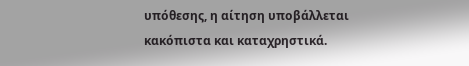υπόθεσης, η αίτηση υποβάλλεται κακόπιστα και καταχρηστικά.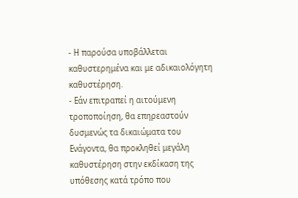- Η παρούσα υποβάλλεται καθυστερημένα και με αδικαιολόγητη καθυστέρηση.
- Εάν επιτραπεί η αιτούμενη τροποποίηση, θα επηρεαστούν δυσμενώς τα δικαιώματα του Ενάγοντα, θα προκληθεί μεγάλη καθυστέρηση στην εκδίκαση της υπόθεσης κατά τρόπο που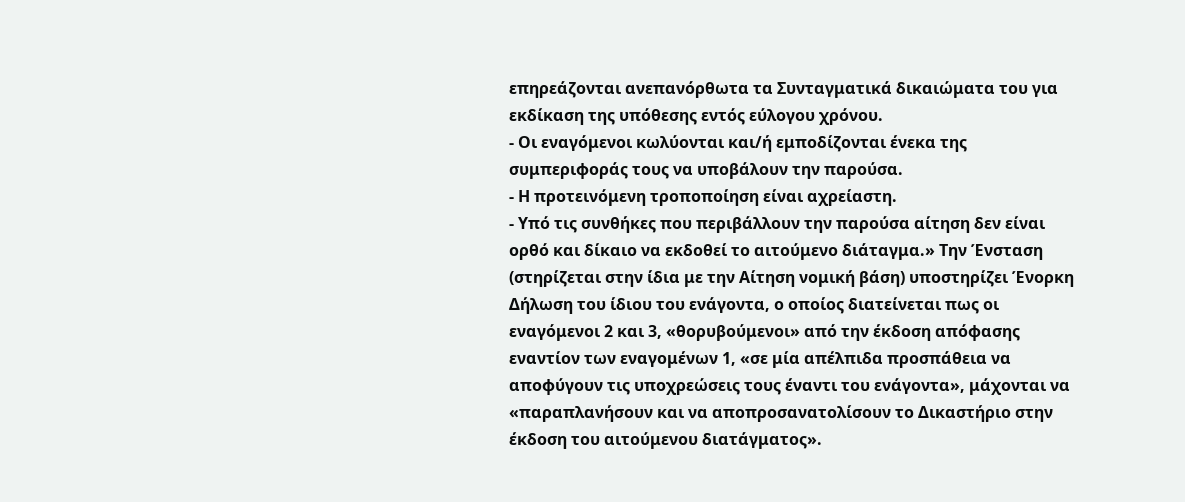επηρεάζονται ανεπανόρθωτα τα Συνταγματικά δικαιώματα του για εκδίκαση της υπόθεσης εντός εύλογου χρόνου.
- Οι εναγόμενοι κωλύονται και/ή εμποδίζονται ένεκα της συμπεριφοράς τους να υποβάλουν την παρούσα.
- Η προτεινόμενη τροποποίηση είναι αχρείαστη.
- Υπό τις συνθήκες που περιβάλλουν την παρούσα αίτηση δεν είναι ορθό και δίκαιο να εκδοθεί το αιτούμενο διάταγμα.» Την Ένσταση (στηρίζεται στην ίδια με την Αίτηση νομική βάση) υποστηρίζει Ένορκη Δήλωση του ίδιου του ενάγοντα, ο οποίος διατείνεται πως οι εναγόμενοι 2 και 3, «θορυβούμενοι» από την έκδοση απόφασης εναντίον των εναγομένων 1, «σε μία απέλπιδα προσπάθεια να αποφύγουν τις υποχρεώσεις τους έναντι του ενάγοντα», μάχονται να «παραπλανήσουν και να αποπροσανατολίσουν το Δικαστήριο στην έκδοση του αιτούμενου διατάγματος».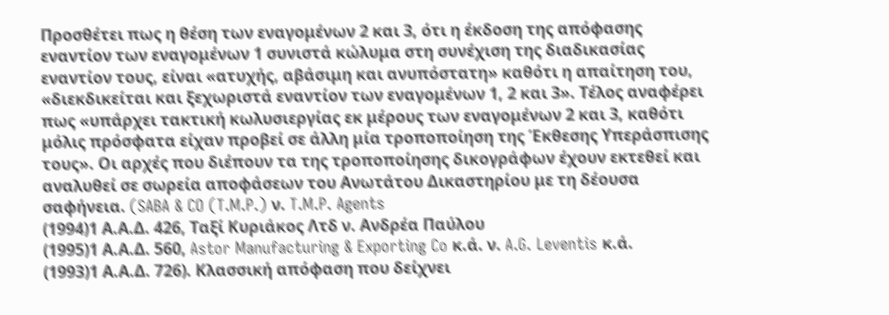Προσθέτει πως η θέση των εναγομένων 2 και 3, ότι η έκδοση της απόφασης εναντίον των εναγομένων 1 συνιστά κώλυμα στη συνέχιση της διαδικασίας εναντίον τους, είναι «ατυχής, αβάσιμη και ανυπόστατη» καθότι η απαίτηση του, «διεκδικείται και ξεχωριστά εναντίον των εναγομένων 1, 2 και 3». Τέλος αναφέρει πως «υπάρχει τακτική κωλυσιεργίας εκ μέρους των εναγομένων 2 και 3, καθότι μόλις πρόσφατα είχαν προβεί σε άλλη μία τροποποίηση της Έκθεσης Υπεράσπισης τους». Οι αρχές που διέπουν τα της τροποποίησης δικογράφων έχουν εκτεθεί και αναλυθεί σε σωρεία αποφάσεων του Ανωτάτου Δικαστηρίου με τη δέουσα σαφήνεια. (SABA & CO (T.M.P.) ν. T.M.P. Agents
(1994)1 Α.Α.Δ. 426, Ταξί Κυριάκος Λτδ ν. Ανδρέα Παύλου
(1995)1 Α.Α.Δ. 560, Astor Manufacturing & Exporting Co κ.ά. ν. A.G. Leventis κ.ά.
(1993)1 Α.Α.Δ. 726). Κλασσική απόφαση που δείχνει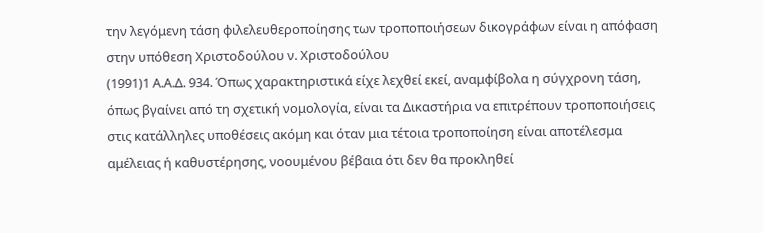την λεγόμενη τάση φιλελευθεροποίησης των τροποποιήσεων δικογράφων είναι η απόφαση στην υπόθεση Χριστοδούλου ν. Χριστοδούλου
(1991)1 Α.Α.Δ. 934. Όπως χαρακτηριστικά είχε λεχθεί εκεί, αναμφίβολα η σύγχρονη τάση, όπως βγαίνει από τη σχετική νομολογία, είναι τα Δικαστήρια να επιτρέπουν τροποποιήσεις στις κατάλληλες υποθέσεις ακόμη και όταν μια τέτοια τροποποίηση είναι αποτέλεσμα αμέλειας ή καθυστέρησης, νοουμένου βέβαια ότι δεν θα προκληθεί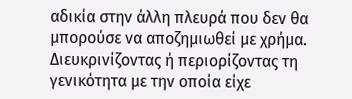αδικία στην άλλη πλευρά που δεν θα μπορούσε να αποζημιωθεί με χρήμα. Διευκρινίζοντας ή περιορίζοντας τη γενικότητα με την οποία είχε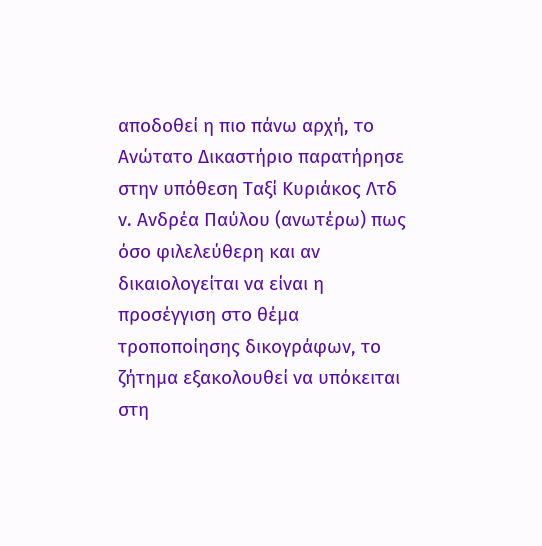αποδοθεί η πιο πάνω αρχή, το Ανώτατο Δικαστήριο παρατήρησε στην υπόθεση Ταξί Κυριάκος Λτδ ν. Ανδρέα Παύλου (ανωτέρω) πως όσο φιλελεύθερη και αν δικαιολογείται να είναι η προσέγγιση στο θέμα τροποποίησης δικογράφων, το ζήτημα εξακολουθεί να υπόκειται στη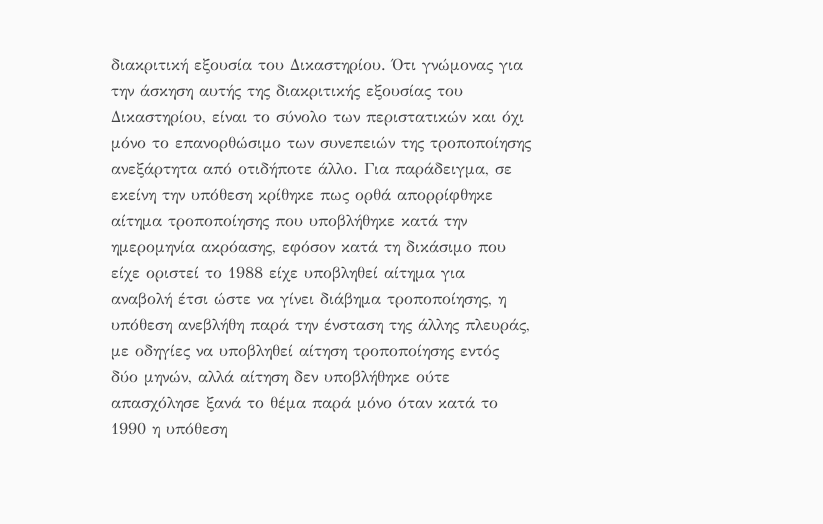διακριτική εξουσία του Δικαστηρίου. Ότι γνώμονας για την άσκηση αυτής της διακριτικής εξουσίας του Δικαστηρίου, είναι το σύνολο των περιστατικών και όχι μόνο το επανορθώσιμο των συνεπειών της τροποποίησης ανεξάρτητα από οτιδήποτε άλλο. Για παράδειγμα, σε εκείνη την υπόθεση κρίθηκε πως ορθά απορρίφθηκε αίτημα τροποποίησης που υποβλήθηκε κατά την ημερομηνία ακρόασης, εφόσον κατά τη δικάσιμο που είχε οριστεί το 1988 είχε υποβληθεί αίτημα για αναβολή έτσι ώστε να γίνει διάβημα τροποποίησης, η υπόθεση ανεβλήθη παρά την ένσταση της άλλης πλευράς, με οδηγίες να υποβληθεί αίτηση τροποποίησης εντός δύο μηνών, αλλά αίτηση δεν υποβλήθηκε ούτε απασχόλησε ξανά το θέμα παρά μόνο όταν κατά το 1990 η υπόθεση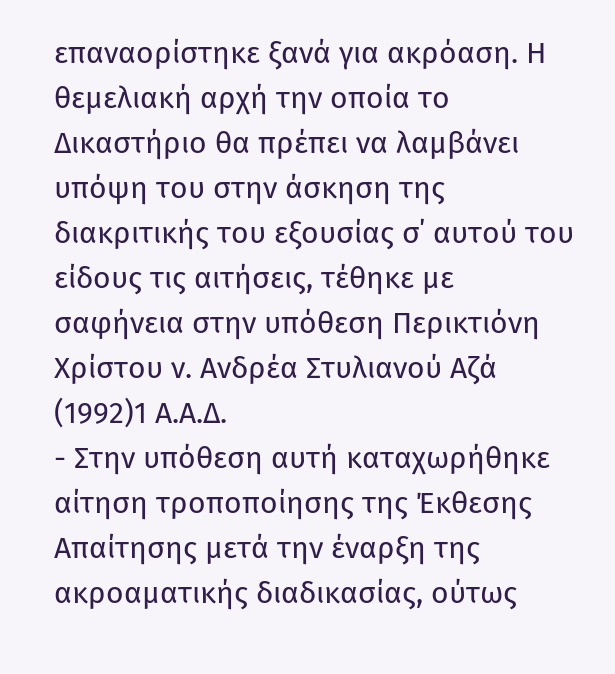επαναορίστηκε ξανά για ακρόαση. Η θεμελιακή αρχή την οποία το Δικαστήριο θα πρέπει να λαμβάνει υπόψη του στην άσκηση της διακριτικής του εξουσίας σ΄ αυτού του είδους τις αιτήσεις, τέθηκε με σαφήνεια στην υπόθεση Περικτιόνη Χρίστου ν. Ανδρέα Στυλιανού Αζά
(1992)1 Α.Α.Δ.
- Στην υπόθεση αυτή καταχωρήθηκε αίτηση τροποποίησης της Έκθεσης Απαίτησης μετά την έναρξη της ακροαματικής διαδικασίας, ούτως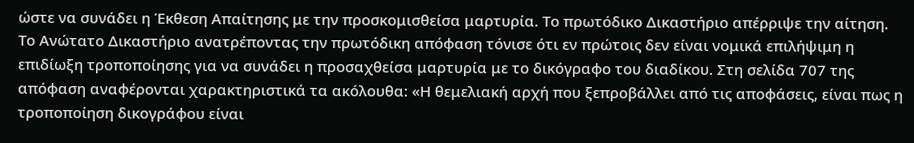ώστε να συνάδει η Έκθεση Απαίτησης με την προσκομισθείσα μαρτυρία. Το πρωτόδικο Δικαστήριο απέρριψε την αίτηση. Το Ανώτατο Δικαστήριο ανατρέποντας την πρωτόδικη απόφαση τόνισε ότι εν πρώτοις δεν είναι νομικά επιλήψιμη η επιδίωξη τροποποίησης για να συνάδει η προσαχθείσα μαρτυρία με το δικόγραφο του διαδίκου. Στη σελίδα 707 της απόφαση αναφέρονται χαρακτηριστικά τα ακόλουθα: «Η θεμελιακή αρχή που ξεπροβάλλει από τις αποφάσεις, είναι πως η τροποποίηση δικογράφου είναι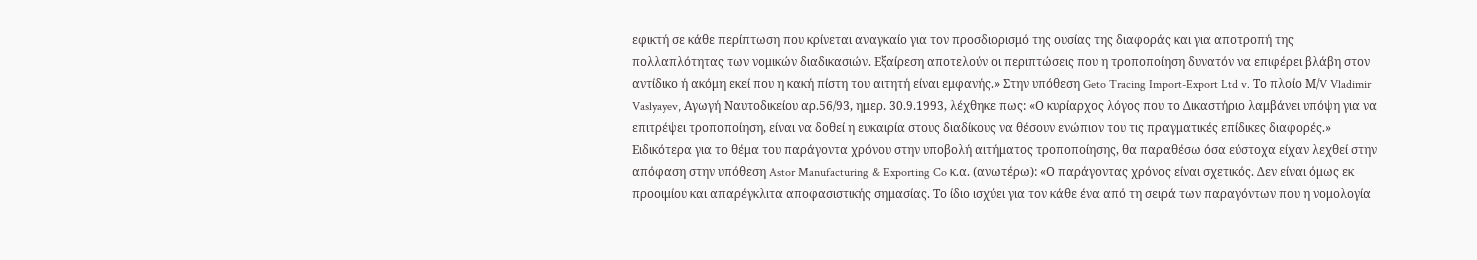εφικτή σε κάθε περίπτωση που κρίνεται αναγκαίο για τον προσδιορισμό της ουσίας της διαφοράς και για αποτροπή της πολλαπλότητας των νομικών διαδικασιών. Εξαίρεση αποτελούν οι περιπτώσεις που η τροποποίηση δυνατόν να επιφέρει βλάβη στον αντίδικο ή ακόμη εκεί που η κακή πίστη του αιτητή είναι εμφανής.» Στην υπόθεση Geto Tracing Import-Export Ltd v. Το πλοίο Μ/V Vladimir Vaslyayev, Aγωγή Ναυτοδικείου αρ.56/93, ημερ. 30.9.1993, λέχθηκε πως: «Ο κυρίαρχος λόγος που το Δικαστήριο λαμβάνει υπόψη για να επιτρέψει τροποποίηση, είναι να δοθεί η ευκαιρία στους διαδίκους να θέσουν ενώπιον του τις πραγματικές επίδικες διαφορές.» Ειδικότερα για το θέμα του παράγοντα χρόνου στην υποβολή αιτήματος τροποποίησης, θα παραθέσω όσα εύστοχα είχαν λεχθεί στην απόφαση στην υπόθεση Astor Manufacturing & Exporting Co κ.α. (ανωτέρω): «Ο παράγοντας χρόνος είναι σχετικός. Δεν είναι όμως εκ προοιμίου και απαρέγκλιτα αποφασιστικής σημασίας. Το ίδιο ισχύει για τον κάθε ένα από τη σειρά των παραγόντων που η νομολογία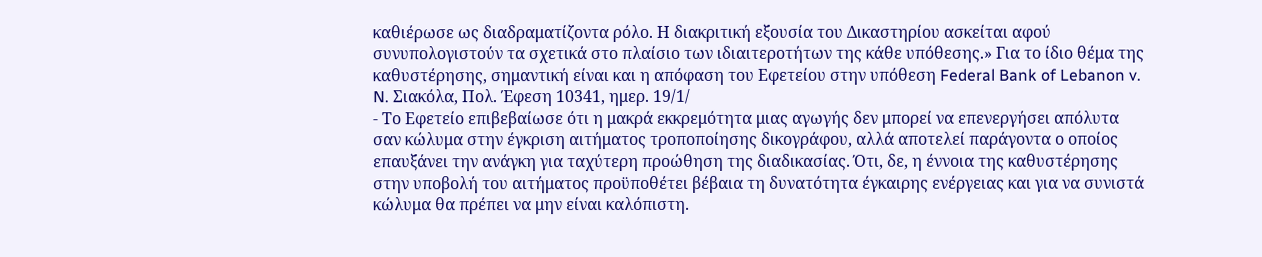καθιέρωσε ως διαδραματίζοντα ρόλο. Η διακριτική εξουσία του Δικαστηρίου ασκείται αφού συνυπολογιστούν τα σχετικά στο πλαίσιο των ιδιαιτεροτήτων της κάθε υπόθεσης.» Για το ίδιο θέμα της καθυστέρησης, σημαντική είναι και η απόφαση του Εφετείου στην υπόθεση Federal Bank of Lebanon v. N. Σιακόλα, Πολ. Έφεση 10341, ημερ. 19/1/
- Το Εφετείο επιβεβαίωσε ότι η μακρά εκκρεμότητα μιας αγωγής δεν μπορεί να επενεργήσει απόλυτα σαν κώλυμα στην έγκριση αιτήματος τροποποίησης δικογράφου, αλλά αποτελεί παράγοντα ο οποίος επαυξάνει την ανάγκη για ταχύτερη προώθηση της διαδικασίας. Ότι, δε, η έννοια της καθυστέρησης στην υποβολή του αιτήματος προϋποθέτει βέβαια τη δυνατότητα έγκαιρης ενέργειας και για να συνιστά κώλυμα θα πρέπει να μην είναι καλόπιστη.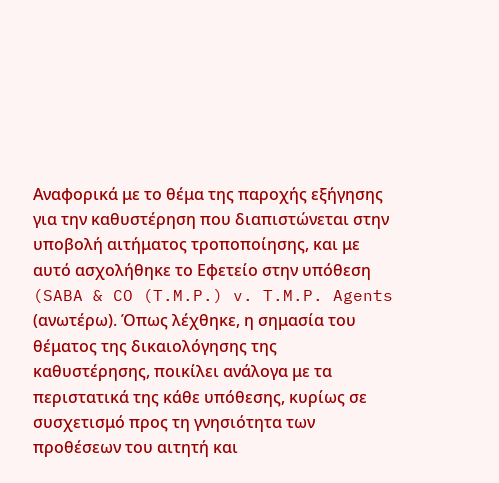Αναφορικά με το θέμα της παροχής εξήγησης για την καθυστέρηση που διαπιστώνεται στην υποβολή αιτήματος τροποποίησης, και με αυτό ασχολήθηκε το Εφετείο στην υπόθεση (SABA & CO (T.M.P.) v. T.M.P. Agents (ανωτέρω). Όπως λέχθηκε, η σημασία του θέματος της δικαιολόγησης της καθυστέρησης, ποικίλει ανάλογα με τα περιστατικά της κάθε υπόθεσης, κυρίως σε συσχετισμό προς τη γνησιότητα των προθέσεων του αιτητή και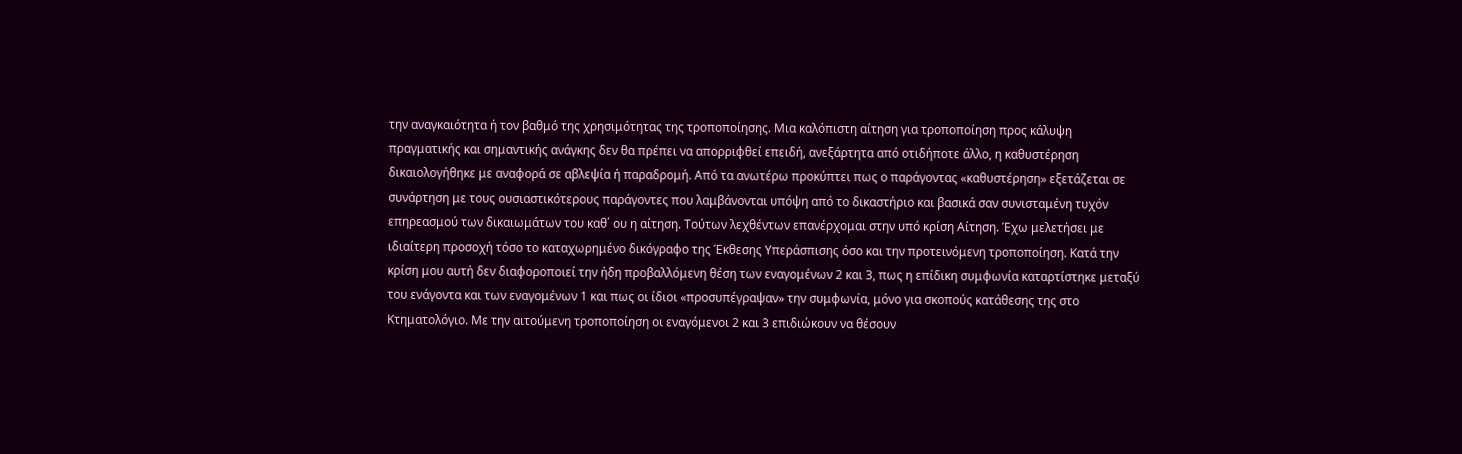την αναγκαιότητα ή τον βαθμό της χρησιμότητας της τροποποίησης. Μια καλόπιστη αίτηση για τροποποίηση προς κάλυψη πραγματικής και σημαντικής ανάγκης δεν θα πρέπει να απορριφθεί επειδή, ανεξάρτητα από οτιδήποτε άλλο, η καθυστέρηση δικαιολογήθηκε με αναφορά σε αβλεψία ή παραδρομή. Από τα ανωτέρω προκύπτει πως ο παράγοντας «καθυστέρηση» εξετάζεται σε συνάρτηση με τους ουσιαστικότερους παράγοντες που λαμβάνονται υπόψη από το δικαστήριο και βασικά σαν συνισταμένη τυχόν επηρεασμού των δικαιωμάτων του καθ΄ ου η αίτηση. Τούτων λεχθέντων επανέρχομαι στην υπό κρίση Αίτηση. Έχω μελετήσει με ιδιαίτερη προσοχή τόσο το καταχωρημένο δικόγραφο της Έκθεσης Υπεράσπισης όσο και την προτεινόμενη τροποποίηση. Κατά την κρίση μου αυτή δεν διαφοροποιεί την ήδη προβαλλόμενη θέση των εναγομένων 2 και 3, πως η επίδικη συμφωνία καταρτίστηκε μεταξύ του ενάγοντα και των εναγομένων 1 και πως οι ίδιοι «προσυπέγραψαν» την συμφωνία, μόνο για σκοπούς κατάθεσης της στο Κτηματολόγιο. Με την αιτούμενη τροποποίηση οι εναγόμενοι 2 και 3 επιδιώκουν να θέσουν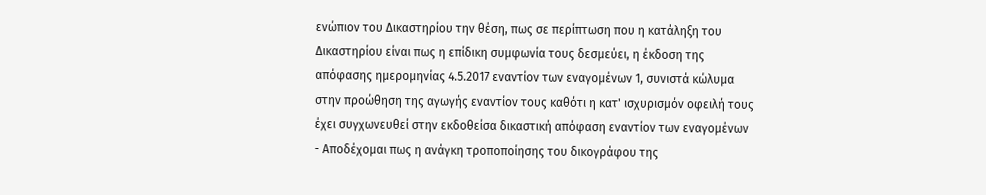ενώπιον του Δικαστηρίου την θέση, πως σε περίπτωση που η κατάληξη του Δικαστηρίου είναι πως η επίδικη συμφωνία τους δεσμεύει, η έκδοση της απόφασης ημερομηνίας 4.5.2017 εναντίον των εναγομένων 1, συνιστά κώλυμα στην προώθηση της αγωγής εναντίον τους καθότι η κατ' ισχυρισμόν οφειλή τους έχει συγχωνευθεί στην εκδοθείσα δικαστική απόφαση εναντίον των εναγομένων
- Αποδέχομαι πως η ανάγκη τροποποίησης του δικογράφου της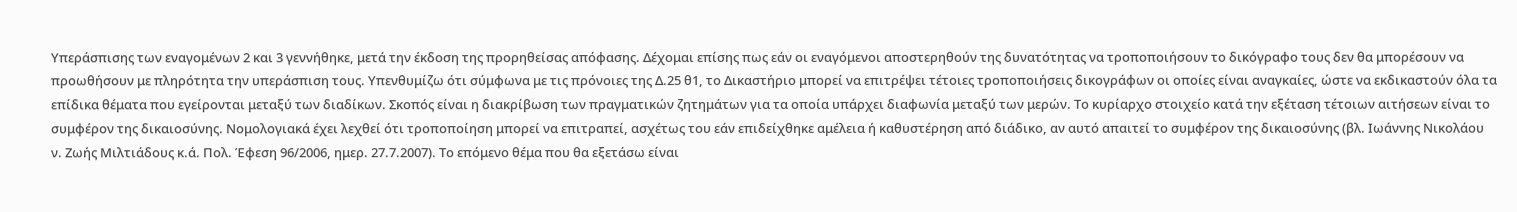Υπεράσπισης των εναγομένων 2 και 3 γεννήθηκε, μετά την έκδοση της προρηθείσας απόφασης. Δέχομαι επίσης πως εάν οι εναγόμενοι αποστερηθούν της δυνατότητας να τροποποιήσουν το δικόγραφο τους δεν θα μπορέσουν να προωθήσουν με πληρότητα την υπεράσπιση τους. Υπενθυμίζω ότι σύμφωνα με τις πρόνοιες της Δ.25 θ1, το Δικαστήριο μπορεί να επιτρέψει τέτοιες τροποποιήσεις δικογράφων οι οποίες είναι αναγκαίες, ώστε να εκδικαστούν όλα τα επίδικα θέματα που εγείρονται μεταξύ των διαδίκων. Σκοπός είναι η διακρίβωση των πραγματικών ζητημάτων για τα οποία υπάρχει διαφωνία μεταξύ των μερών. Το κυρίαρχο στοιχείο κατά την εξέταση τέτοιων αιτήσεων είναι το συμφέρον της δικαιοσύνης. Νομολογιακά έχει λεχθεί ότι τροποποίηση μπορεί να επιτραπεί, ασχέτως του εάν επιδείχθηκε αμέλεια ή καθυστέρηση από διάδικο, αν αυτό απαιτεί το συμφέρον της δικαιοσύνης (βλ. Ιωάννης Νικολάου ν. Ζωής Μιλτιάδους κ.ά. Πολ. Έφεση 96/2006, ημερ. 27.7.2007). Το επόμενο θέμα που θα εξετάσω είναι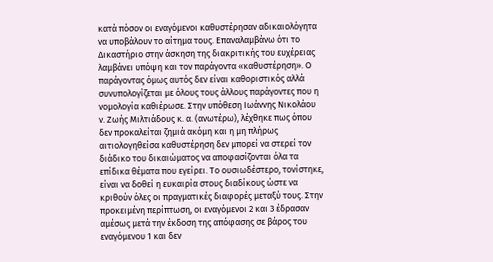κατά πόσον οι εναγόμενοι καθυστέρησαν αδικαιολόγητα να υποβάλουν το αίτημα τους. Επαναλαμβάνω ότι το Δικαστήριο στην άσκηση της διακριτικής του ευχέρειας λαμβάνει υπόψη και τον παράγοντα «καθυστέρηση». Ο παράγοντας όμως αυτός δεν είναι καθοριστικός αλλά συνυπολογίζεται με όλους τους άλλους παράγοντες που η νομολογία καθιέρωσε. Στην υπόθεση Ιωάννης Νικολάου ν. Ζωής Μιλτιάδους κ. α. (ανωτέρω), λέχθηκε πως όπου δεν προκαλείται ζημιά ακόμη και η μη πλήρως αιτιολογηθείσα καθυστέρηση δεν μπορεί να στερεί τον διάδικο του δικαιώματος να αποφασίζονται όλα τα επίδικα θέματα που εγείρει. Το ουσιωδέστερο, τονίστηκε, είναι να δοθεί η ευκαιρία στους διαδίκους ώστε να κριθούν όλες οι πραγματικές διαφορές μεταξύ τους. Στην προκειμένη περίπτωση, οι εναγόμενοι 2 και 3 έδρασαν αμέσως μετά την έκδοση της απόφασης σε βάρος του εναγόμενου 1 και δεν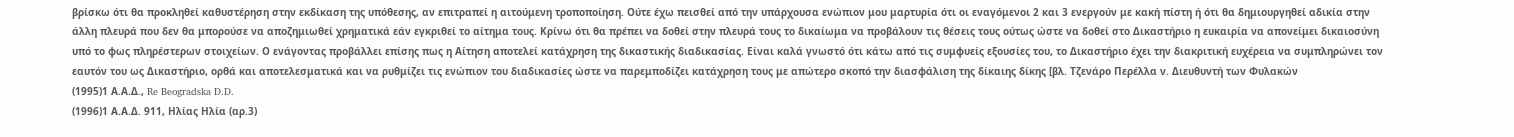βρίσκω ότι θα προκληθεί καθυστέρηση στην εκδίκαση της υπόθεσης, αν επιτραπεί η αιτούμενη τροποποίηση. Ούτε έχω πεισθεί από την υπάρχουσα ενώπιον μου μαρτυρία ότι οι εναγόμενοι 2 και 3 ενεργούν με κακή πίστη ή ότι θα δημιουργηθεί αδικία στην άλλη πλευρά που δεν θα μπορούσε να αποζημιωθεί χρηματικά εάν εγκριθεί το αίτημα τους. Κρίνω ότι θα πρέπει να δοθεί στην πλευρά τους το δικαίωμα να προβάλουν τις θέσεις τους ούτως ώστε να δοθεί στο Δικαστήριο η ευκαιρία να απονείμει δικαιοσύνη υπό το φως πληρέστερων στοιχείων. Ο ενάγοντας προβάλλει επίσης πως η Αίτηση αποτελεί κατάχρηση της δικαστικής διαδικασίας. Είναι καλά γνωστό ότι κάτω από τις συμφυείς εξουσίες του, το Δικαστήριο έχει την διακριτική ευχέρεια να συμπληρώνει τον εαυτόν του ως Δικαστήριο, ορθά και αποτελεσματικά και να ρυθμίζει τις ενώπιον του διαδικασίες ώστε να παρεμποδίζει κατάχρηση τους με απώτερο σκοπό την διασφάλιση της δίκαιης δίκης [βλ. Τζενάρο Περέλλα ν. Διευθυντή των Φυλακών
(1995)1 Α.Α.Δ., Re Beogradska D.D.
(1996)1 Α.Α.Δ. 911, Ηλίας Ηλία (αρ.3)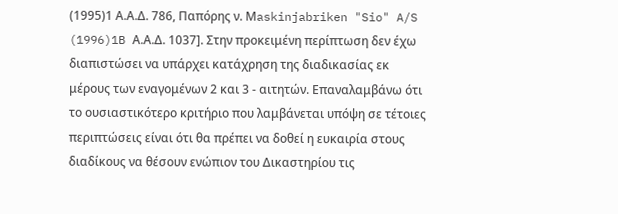(1995)1 Α.Α.Δ. 786, Παπόρης ν. Μaskinjabriken "Sio" A/S
(1996)1B Α.Α.Δ. 1037]. Στην προκειμένη περίπτωση δεν έχω διαπιστώσει να υπάρχει κατάχρηση της διαδικασίας εκ μέρους των εναγομένων 2 και 3 - αιτητών. Επαναλαμβάνω ότι το ουσιαστικότερο κριτήριο που λαμβάνεται υπόψη σε τέτοιες περιπτώσεις είναι ότι θα πρέπει να δοθεί η ευκαιρία στους διαδίκους να θέσουν ενώπιον του Δικαστηρίου τις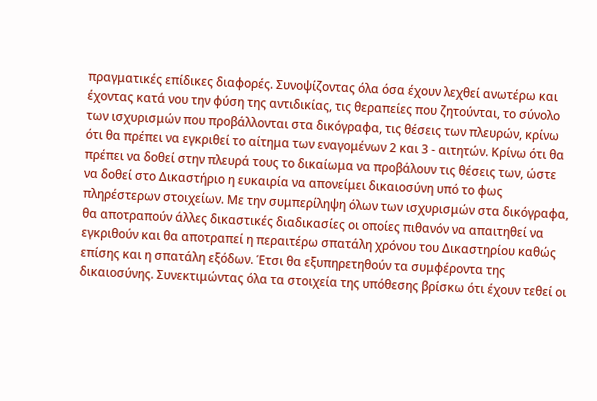πραγματικές επίδικες διαφορές. Συνοψίζοντας όλα όσα έχουν λεχθεί ανωτέρω και έχοντας κατά νου την φύση της αντιδικίας, τις θεραπείες που ζητούνται, το σύνολο των ισχυρισμών που προβάλλονται στα δικόγραφα, τις θέσεις των πλευρών, κρίνω ότι θα πρέπει να εγκριθεί το αίτημα των εναγομένων 2 και 3 - αιτητών. Κρίνω ότι θα πρέπει να δοθεί στην πλευρά τους το δικαίωμα να προβάλουν τις θέσεις των, ώστε να δοθεί στο Δικαστήριο η ευκαιρία να απονείμει δικαιοσύνη υπό το φως πληρέστερων στοιχείων. Με την συμπερίληψη όλων των ισχυρισμών στα δικόγραφα, θα αποτραπούν άλλες δικαστικές διαδικασίες οι οποίες πιθανόν να απαιτηθεί να εγκριθούν και θα αποτραπεί η περαιτέρω σπατάλη χρόνου του Δικαστηρίου καθώς επίσης και η σπατάλη εξόδων. Έτσι θα εξυπηρετηθούν τα συμφέροντα της δικαιοσύνης. Συνεκτιμώντας όλα τα στοιχεία της υπόθεσης βρίσκω ότι έχουν τεθεί οι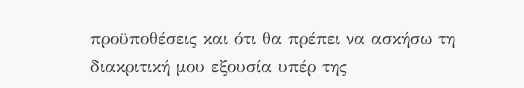προϋποθέσεις και ότι θα πρέπει να ασκήσω τη διακριτική μου εξουσία υπέρ της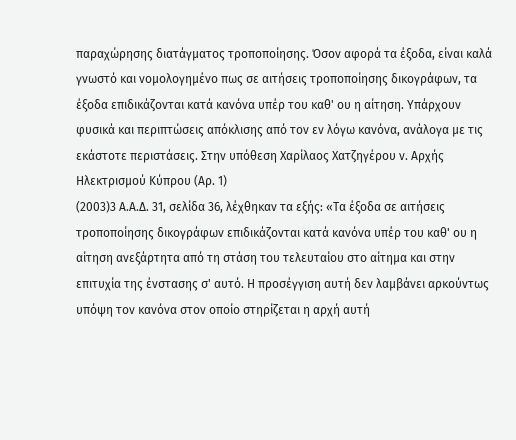παραχώρησης διατάγματος τροποποίησης. Όσον αφορά τα έξοδα, είναι καλά γνωστό και νομολογημένο πως σε αιτήσεις τροποποίησης δικογράφων, τα έξοδα επιδικάζονται κατά κανόνα υπέρ του καθ' ου η αίτηση. Υπάρχουν φυσικά και περιπτώσεις απόκλισης από τον εν λόγω κανόνα, ανάλογα με τις εκάστοτε περιστάσεις. Στην υπόθεση Χαρίλαος Χατζηγέρου ν. Αρχής Ηλεκτρισμού Κύπρου (Αρ. 1)
(2003)3 Α.Α.Δ. 31, σελίδα 36, λέχθηκαν τα εξής: «Τα έξοδα σε αιτήσεις τροποποίησης δικογράφων επιδικάζονται κατά κανόνα υπέρ του καθ' ου η αίτηση ανεξάρτητα από τη στάση του τελευταίου στο αίτημα και στην επιτυχία της ένστασης σ' αυτό. Η προσέγγιση αυτή δεν λαμβάνει αρκούντως υπόψη τον κανόνα στον οποίο στηρίζεται η αρχή αυτή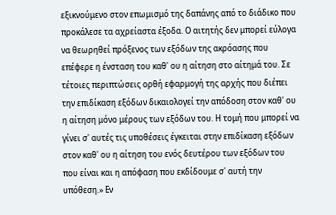εξικνούμενο στον επωμισμό της δαπάνης από το διάδικο που προκάλεσε τα αχρείαστα έξοδα. Ο αιτητής δεν μπορεί εύλογα να θεωρηθεί πρόξενος των εξόδων της ακρόασης που επέφερε η ένσταση του καθ' ου η αίτηση στο αίτημά του. Σε τέτοιες περιπτώσεις ορθή εφαρμογή της αρχής που διέπει την επιδίκαση εξόδων δικαιολογεί την απόδοση στον καθ' ου η αίτηση μόνο μέρους των εξόδων του. Η τομή που μπορεί να γίνει σ' αυτές τις υποθέσεις έγκειται στην επιδίκαση εξόδων στον καθ' ου η αίτηση του ενός δευτέρου των εξόδων του που είναι και η απόφαση που εκδίδουμε σ' αυτή την υπόθεση.» Εν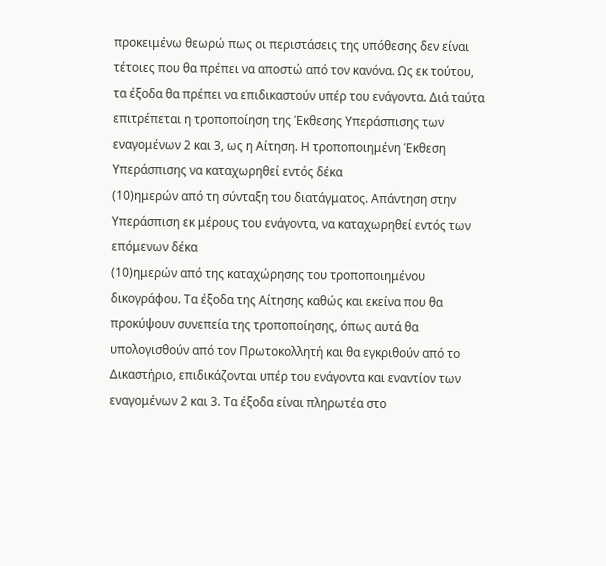προκειμένω θεωρώ πως οι περιστάσεις της υπόθεσης δεν είναι τέτοιες που θα πρέπει να αποστώ από τον κανόνα. Ως εκ τούτου, τα έξοδα θα πρέπει να επιδικαστούν υπέρ του ενάγοντα. Διά ταύτα επιτρέπεται η τροποποίηση της Έκθεσης Υπεράσπισης των εναγομένων 2 και 3, ως η Αίτηση. Η τροποποιημένη Έκθεση Υπεράσπισης να καταχωρηθεί εντός δέκα
(10)ημερών από τη σύνταξη του διατάγματος. Απάντηση στην Υπεράσπιση εκ μέρους του ενάγοντα, να καταχωρηθεί εντός των επόμενων δέκα
(10)ημερών από της καταχώρησης του τροποποιημένου δικογράφου. Τα έξοδα της Αίτησης καθώς και εκείνα που θα προκύψουν συνεπεία της τροποποίησης, όπως αυτά θα υπολογισθούν από τον Πρωτοκολλητή και θα εγκριθούν από το Δικαστήριο, επιδικάζονται υπέρ του ενάγοντα και εναντίον των εναγομένων 2 και 3. Τα έξοδα είναι πληρωτέα στο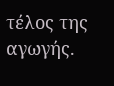τέλος της αγωγής.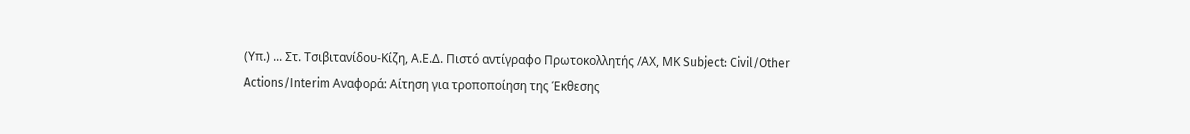(Υπ.) ... Στ. Τσιβιτανίδου-Κίζη, Α.Ε.Δ. Πιστό αντίγραφο Πρωτοκολλητής /ΑΧ, ΜΚ Subject: Civil/Other Actions/Interim Αναφορά: Αίτηση για τροποποίηση της Έκθεσης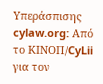Υπεράσπισης cylaw.org: Από το ΚΙΝOΠ/CyLii για τον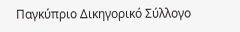Παγκύπριο Δικηγορικό Σύλλογο